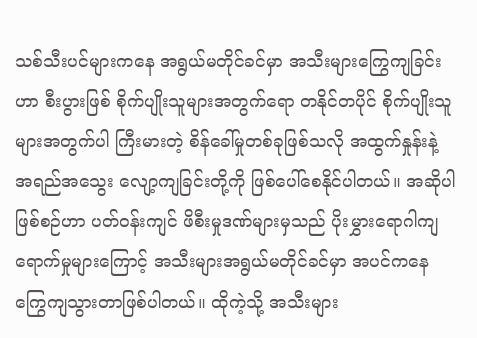သစ်သီးပင်များကနေ အရွယ်မတိုင်ခင်မှာ အသီးများကြွေကျခြင်းဟာ စီးပွားဖြစ် စိုက်ပျိုးသူများအတွက်ရော တနိုင်တပိုင် စိုက်ပျိုးသူများအတွက်ပါ ကြီးမားတဲ့ စိန်ခေါ်မှုတစ်ခုဖြစ်သလို အထွက်နှုန်းနဲ့ အရည်အသွေး လျော့ကျခြင်းတို့ကို ဖြစ်ပေါ်စေနိုင်ပါတယ်။ အဆိုပါဖြစ်စဉ်ဟာ ပတ်ဝန်းကျင် ဖိစီးမှုဒဏ်များမှသည် ပိုးမွှားရောဂါကျရောက်မှုများကြောင့် အသီးများအရွယ်မတိုင်ခင်မှာ အပင်ကနေ ကြွေကျသွားတာဖြစ်ပါတယ်။ ထိုကဲ့သို့ အသီးများ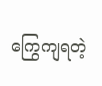ကြွေကျရတဲ့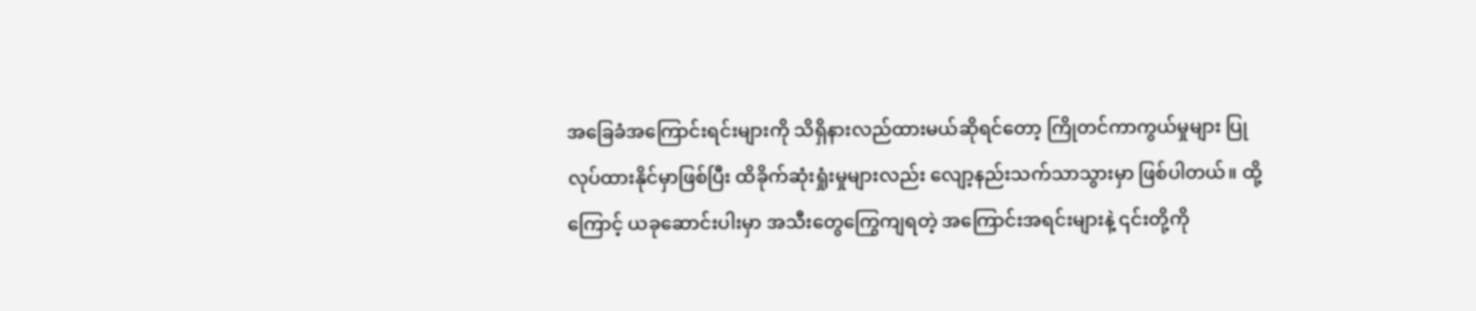အခြေခံအကြောင်းရင်းများကို သိရှိနားလည်ထားမယ်ဆိုရင်တော့ ကြိုတင်ကာကွယ်မှုများ ပြုလုပ်ထားနိုင်မှာဖြစ်ပြီး ထိခိုက်ဆုံးရှုံးမှုများလည်း လျော့နည်းသက်သာသွားမှာ ဖြစ်ပါတယ်။ ထို့ကြောင့် ယခုဆောင်းပါးမှာ အသီးတွေကြွေကျရတဲ့ အကြောင်းအရင်းများနဲ့ ၎င်းတို့ကို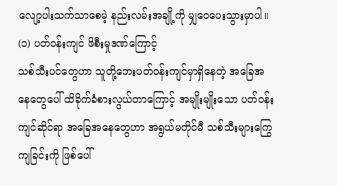လျော့ပါးသက်သာစေမဲ့ နည်းလမ်းအချို့ကို မျှဝေပေးသွားမှာပါ။
(၁) ပတ်ဝန်းကျင် ဖိစီးမှုဒဏ်ကြောင့်
သစ်သီးပင်တွေဟာ သူတို့ဘေးပတ်ဝန်းကျင်မှာရှိနေတဲ့ အခြေအနေတွေပေါ် ထိခိုက်ခံစားလွယ်တာကြောင့် အမျိုးမျိုးသော ပတ်ဝန်းကျင်ဆိုင်ရာ အခြေအနေတွေဟာ အရွယ်မတိုင်မီ သစ်သီးများကြွေကျခြင်းကို ဖြစ်ပေါ်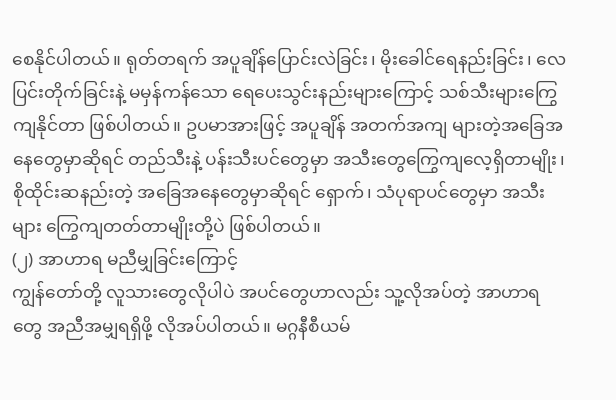စေနိုင်ပါတယ်။ ရုတ်တရက် အပူချိန်ပြောင်းလဲခြင်း၊ မိုးခေါင်ရေနည်းခြင်း၊ လေပြင်းတိုက်ခြင်းနဲ့ မမှန်ကန်သော ရေပေးသွင်းနည်းများကြောင့် သစ်သီးများကြွေကျနိုင်တာ ဖြစ်ပါတယ်။ ဥပမာအားဖြင့် အပူချိန် အတက်အကျ များတဲ့အခြေအနေတွေမှာဆိုရင် တည်သီးနဲ့ ပန်းသီးပင်တွေမှာ အသီးတွေကြွေကျလေ့ရှိတာမျိုး၊ စိုထိုင်းဆနည်းတဲ့ အခြေအနေတွေမှာဆိုရင် ရှောက်၊ သံပုရာပင်တွေမှာ အသီးများ ကြွေကျတတ်တာမျိုးတို့ပဲ ဖြစ်ပါတယ်။
(၂) အာဟာရ မညီမျှခြင်းကြောင့်
ကျွန်တော်တို့ လူသားတွေလိုပါပဲ အပင်တွေဟာလည်း သူ့လိုအပ်တဲ့ အာဟာရတွေ အညီအမျှရရှိဖို့ လိုအပ်ပါတယ်။ မဂ္ဂနီစီယမ်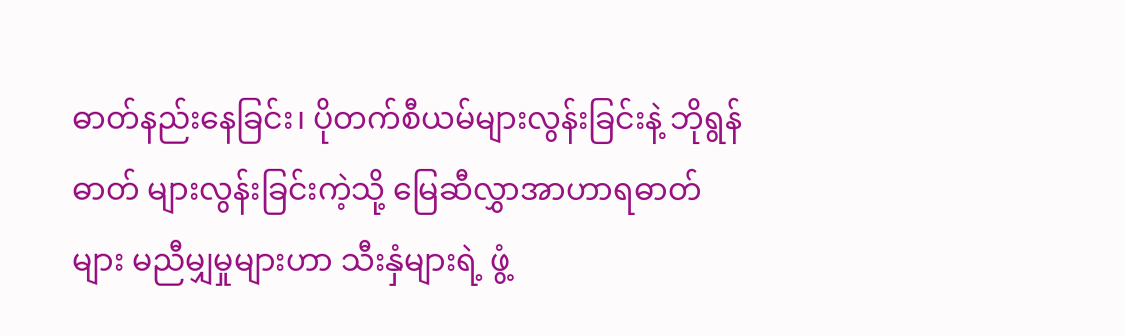ဓာတ်နည်းနေခြင်း၊ ပိုတက်စီယမ်များလွန်းခြင်းနဲ့ ဘိုရွန်ဓာတ် များလွန်းခြင်းကဲ့သို့ မြေဆီလွှာအာဟာရဓာတ်များ မညီမျှမှုများဟာ သီးနှံများရဲ့ ဖွံ့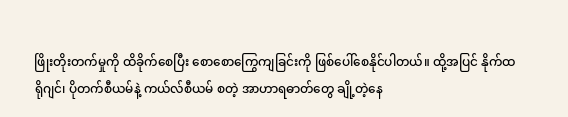ဖြိုးတိုးတက်မှုကို ထိခိုက်စေပြီး စောစောကြွေကျခြင်းကို ဖြစ်ပေါ်စေနိုင်ပါတယ်။ ထို့အပြင် နိုက်ထရိုဂျင်၊ ပိုတက်စီယမ်နဲ့ ကယ်လ်စီယမ် စတဲ့ အာဟာရဓာတ်တွေ ချို့တဲ့နေ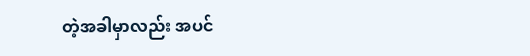တဲ့အခါမှာလည်း အပင်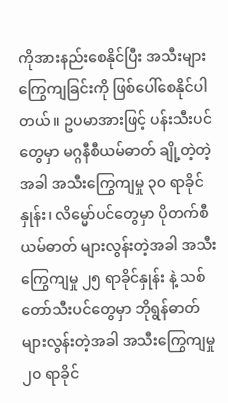ကိုအားနည်းစေနိုင်ပြီး အသီးများကြွေကျခြင်းကို ဖြစ်ပေါ်စေနိုင်ပါတယ်။ ဥပမာအားဖြင့် ပန်းသီးပင်တွေမှာ မဂ္ဂနီစီယမ်ဓာတ် ချို့တဲ့တဲ့အခါ အသီးကြွေကျမှု ၃၀ ရာခိုင်နှုန်း၊ လိမ္မော်ပင်တွေမှာ ပိုတက်စီယမ်ဓာတ် များလွန်းတဲ့အခါ အသီးကြွေကျမှု ၂၅ ရာခိုင်နှုန်း နဲ့ သစ်တော်သီးပင်တွေမှာ ဘိုရွန်ဓာတ် များလွန်းတဲ့အခါ အသီးကြွေကျမှု ၂၀ ရာခိုင်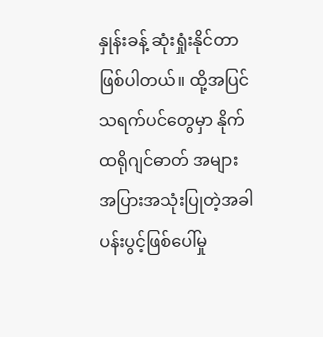နှုန်းခန့် ဆုံးရှုံးနိုင်တာ ဖြစ်ပါတယ်။ ထို့အပြင် သရက်ပင်တွေမှာ နိုက်ထရိုဂျင်ဓာတ် အများအပြားအသုံးပြုတဲ့အခါ ပန်းပွင့်ဖြစ်ပေါ်မှု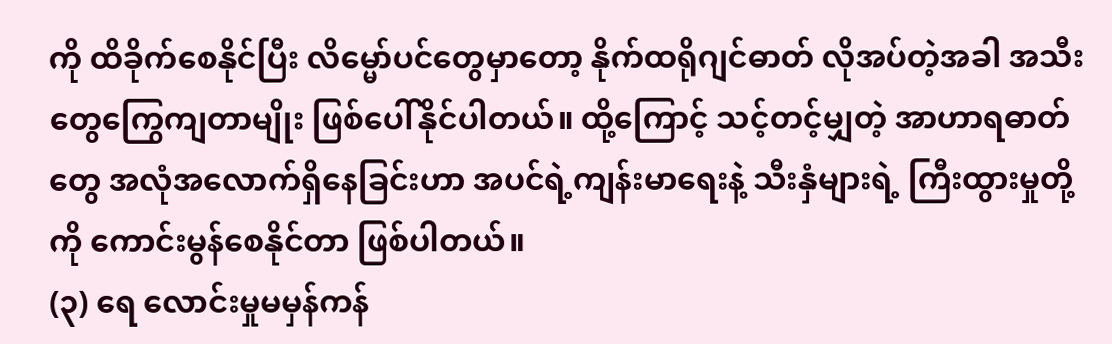ကို ထိခိုက်စေနိုင်ပြီး လိမ္မော်ပင်တွေမှာတော့ နိုက်ထရိုဂျင်ဓာတ် လိုအပ်တဲ့အခါ အသီးတွေကြွေကျတာမျိုး ဖြစ်ပေါ်နိုင်ပါတယ်။ ထို့ကြောင့် သင့်တင့်မျှတဲ့ အာဟာရဓာတ်တွေ အလုံအလောက်ရှိနေခြင်းဟာ အပင်ရဲ့ကျန်းမာရေးနဲ့ သီးနှံများရဲ့ ကြီးထွားမှုတို့ကို ကောင်းမွန်စေနိုင်တာ ဖြစ်ပါတယ်။
(၃) ရေ လောင်းမှုမမှန်ကန်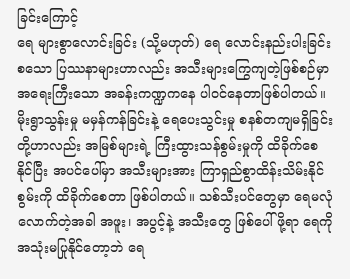ခြင်းကြောင့်
ရေ များစွာလောင်းခြင်း (သို့မဟုတ်) ရေ လောင်းနည်းပါးခြင်း စသော ပြဿနာများဟာလည်း အသီးများကြွေကျတဲ့ဖြစ်စဉ်မှာ အရေးကြီးသော အခန်းကဏ္ဍကနေ ပါဝင်နေတာဖြစ်ပါတယ်။ မိုးရွာသွန်းမှု မမှန်ကန်ခြင်းနဲ့ ရေပေးသွင်းမှု စနစ်တကျမရှိခြင်းတို့ဟာလည်း အမြစ်များရဲ့ ကြီးထွားသန်စွမ်းမှုကို ထိခိုက်စေနိုင်ပြီး အပင်ပေါ်မှာ အသီးများအား ကြာရှည်စွာထိန်းသိမ်းနိုင်စွမ်းကို ထိခိုက်စေတာ ဖြစ်ပါတယ်။ သစ်သီးပင်တွေမှာ ရေမလုံလောက်တဲ့အခါ အဖူး၊ အပွင့်နဲ့ အသီးတွေ ဖြစ်ပေါ်ဖို့ရာ ရေကို အသုံးမပြုနိုင်တော့ဘဲ ရေ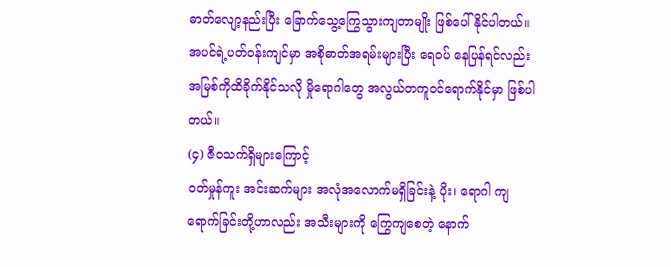ဓာတ်လျော့နည်းပြီး ခြောက်သွေ့ကြွေသွားကျတာမျိုး ဖြစ်ပေါ်နိုင်ပါတယ်။ အပင်ရဲ့ပတ်ဝန်းကျင်မှာ အစိုဓာတ်အရမ်းများပြီး ရေဝပ် နေပြန်ရင်လည်း အမြစ်ကိုထိခိုက်နိုင်သလို မှိုရောဂါတွေ အလွယ်တကူဝင်ရောက်နိုင်မှာ ဖြစ်ပါတယ်။
(၄) ဇီဝသက်ရှိများကြောင့်
ဝတ်မှုန်ကူး အင်းဆက်များ အလုံအလောက်မရှိခြင်းနဲ့ ပိုး၊ ရောဂါ ကျရောက်ခြင်းတို့ဟာလည်း အသီးများကို ကြွေကျစေတဲ့ နောက်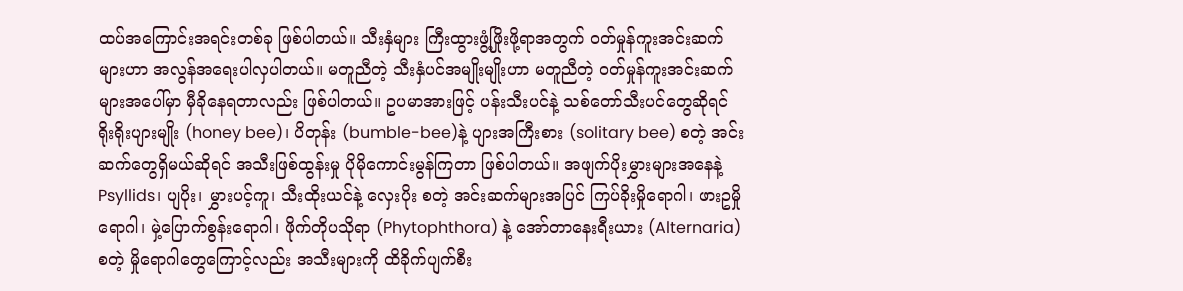ထပ်အကြောင်းအရင်းတစ်ခု ဖြစ်ပါတယ်။ သီးနှံများ ကြီးထွားဖွံ့ဖြိုးဖို့ရာအတွက် ဝတ်မှုန်ကူးအင်းဆက်များဟာ အလွန်အရေးပါလှပါတယ်။ မတူညီတဲ့ သီးနှံပင်အမျိုးမျိုးဟာ မတူညီတဲ့ ဝတ်မှုန်ကူးအင်းဆက်များအပေါ်မှာ မှီခိုနေရတာလည်း ဖြစ်ပါတယ်။ ဥပမာအားဖြင့် ပန်းသီးပင်နဲ့ သစ်တော်သီးပင်တွေဆိုရင် ရိုးရိုးပျားမျိုး (honey bee)၊ ပိတုန်း (bumble-bee)နဲ့ ပျားအကြီးစား (solitary bee) စတဲ့ အင်းဆက်တွေရှိမယ်ဆိုရင် အသီးဖြစ်ထွန်းမှု ပိုမိုကောင်းမွန်ကြတာ ဖြစ်ပါတယ်။ အဖျက်ပိုးမွှားများအနေနဲ့ Psyllids၊ ပျပိုး၊ မွှားပင့်ကူ၊ သီးထိုးယင်နဲ့ လှေးပိုး စတဲ့ အင်းဆက်များအပြင် ကြပ်ခိုးမှိုရောဂါ၊ ဖားဥမှိုရောဂါ၊ မှဲ့ပြောက်စွန်းရောဂါ၊ ဖိုက်တိုပသိုရာ (Phytophthora) နဲ့ အော်တာနေးရီးယား (Alternaria) စတဲ့ မှိုရောဂါတွေကြောင့်လည်း အသီးများကို ထိခိုက်ပျက်စီး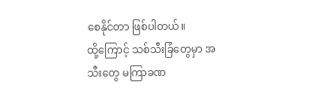စေနိုင်တာ ဖြစ်ပါတယ်။
ထို့ကြောင့် သစ်သီးခြံတွေမှာ အသီးတွေ မကြာခဏ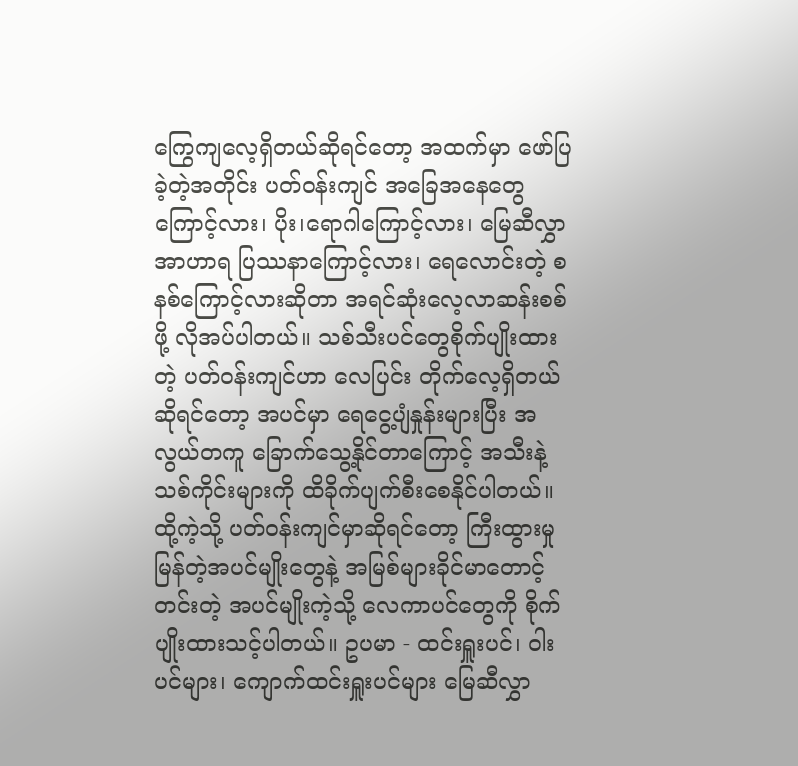ကြွေကျလေ့ရှိတယ်ဆိုရင်တော့ အထက်မှာ ဖော်ပြခဲ့တဲ့အတိုင်း ပတ်ဝန်းကျင် အခြေအနေတွေကြောင့်လား၊ ပိုး၊ရောဂါကြောင့်လား၊ မြေဆီလွှာအာဟာရ ပြဿနာကြောင့်လား၊ ရေလောင်းတဲ့ စနစ်ကြောင့်လားဆိုတာ အရင်ဆုံးလေ့လာဆန်းစစ်ဖို့ လိုအပ်ပါတယ်။ သစ်သီးပင်တွေစိုက်ပျိုးထားတဲ့ ပတ်ဝန်းကျင်ဟာ လေပြင်း တိုက်လေ့ရှိတယ်ဆိုရင်တော့ အပင်မှာ ရေငွေ့ပျံနှုန်းများပြီး အလွယ်တကူ ခြောက်သွေ့နိုင်တာကြောင့် အသီးနဲ့ သစ်ကိုင်းများကို ထိခိုက်ပျက်စီးစေနိုင်ပါတယ်။
ထို့ကဲ့သို့ ပတ်ဝန်းကျင်မှာဆိုရင်တော့ ကြီးထွားမှုမြန်တဲ့အပင်မျိုးတွေနဲ့ အမြစ်များခိုင်မာတောင့်တင်းတဲ့ အပင်မျိုးကဲ့သို့ လေကာပင်တွေကို စိုက်ပျိုးထားသင့်ပါတယ်။ ဥပမာ - ထင်းရှူးပင်၊ ဝါးပင်များ၊ ကျောက်ထင်းရှူးပင်များ မြေဆီလွှာ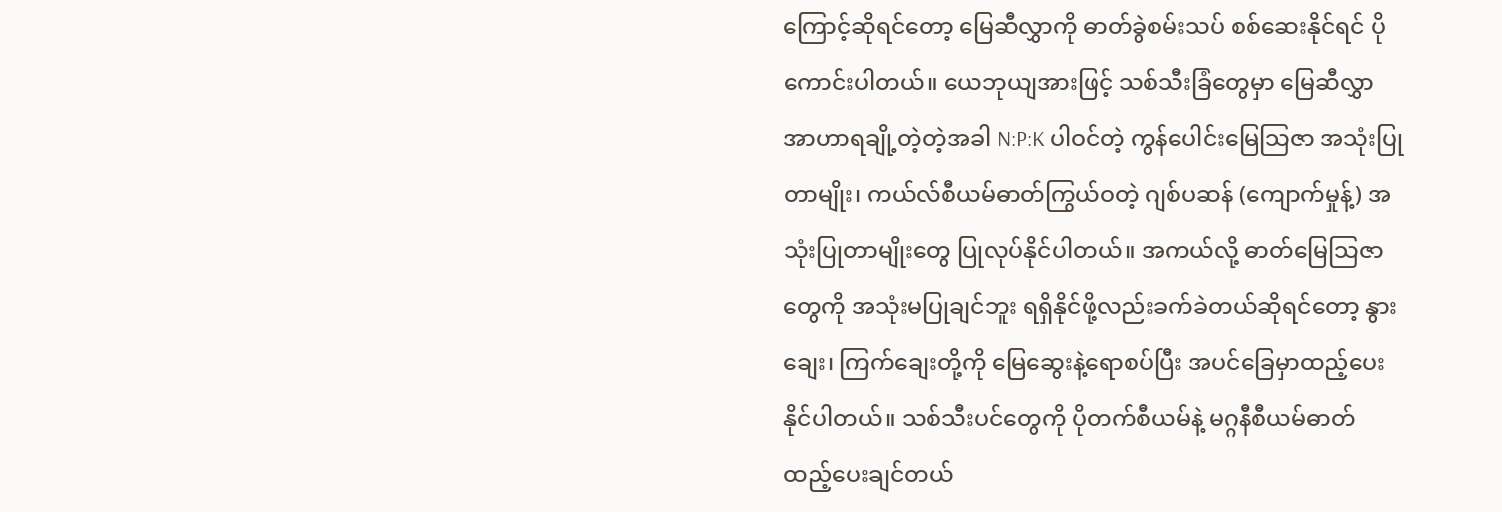ကြောင့်ဆိုရင်တော့ မြေဆီလွှာကို ဓာတ်ခွဲစမ်းသပ် စစ်ဆေးနိုင်ရင် ပိုကောင်းပါတယ်။ ယေဘုယျအားဖြင့် သစ်သီးခြံတွေမှာ မြေဆီလွှာ အာဟာရချို့တဲ့တဲ့အခါ N:P:K ပါဝင်တဲ့ ကွန်ပေါင်းမြေသြဇာ အသုံးပြုတာမျိုး၊ ကယ်လ်စီယမ်ဓာတ်ကြွယ်ဝတဲ့ ဂျစ်ပဆန် (ကျောက်မှုန့်) အသုံးပြုတာမျိုးတွေ ပြုလုပ်နိုင်ပါတယ်။ အကယ်လို့ ဓာတ်မြေသြဇာတွေကို အသုံးမပြုချင်ဘူး ရရှိနိုင်ဖို့လည်းခက်ခဲတယ်ဆိုရင်တော့ နွားချေး၊ ကြက်ချေးတို့ကို မြေဆွေးနဲ့ရောစပ်ပြီး အပင်ခြေမှာထည့်ပေးနိုင်ပါတယ်။ သစ်သီးပင်တွေကို ပိုတက်စီယမ်နဲ့ မဂ္ဂနီစီယမ်ဓာတ် ထည့်ပေးချင်တယ်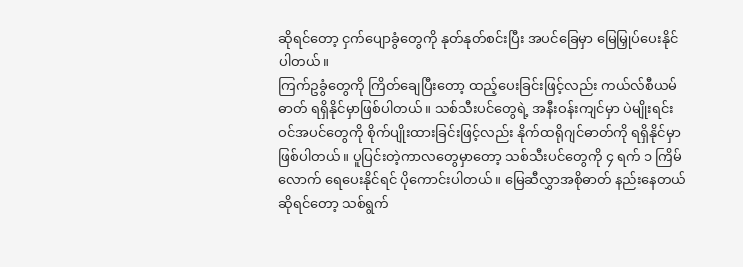ဆိုရင်တော့ ငှက်ပျောခွံတွေကို နုတ်နုတ်စင်းပြီး အပင်ခြေမှာ မြေမြှုပ်ပေးနိုင်ပါတယ်။
ကြက်ဥခွံတွေကို ကြိတ်ချေပြီးတော့ ထည့်ပေးခြင်းဖြင့်လည်း ကယ်လ်စီယမ်ဓာတ် ရရှိနိုင်မှာဖြစ်ပါတယ်။ သစ်သီးပင်တွေရဲ့ အနီးဝန်းကျင်မှာ ပဲမျိုးရင်းဝင်အပင်တွေကို စိုက်ပျိုးထားခြင်းဖြင့်လည်း နိုက်ထရိုဂျင်ဓာတ်ကို ရရှိနိုင်မှာဖြစ်ပါတယ်။ ပူပြင်းတဲ့ကာလတွေမှာတော့ သစ်သီးပင်တွေကို ၄ ရက် ၁ ကြိမ်လောက် ရေပေးနိုင်ရင် ပိုကောင်းပါတယ်။ မြေဆီလွှာအစိုဓာတ် နည်းနေတယ်ဆိုရင်တော့ သစ်ရွက်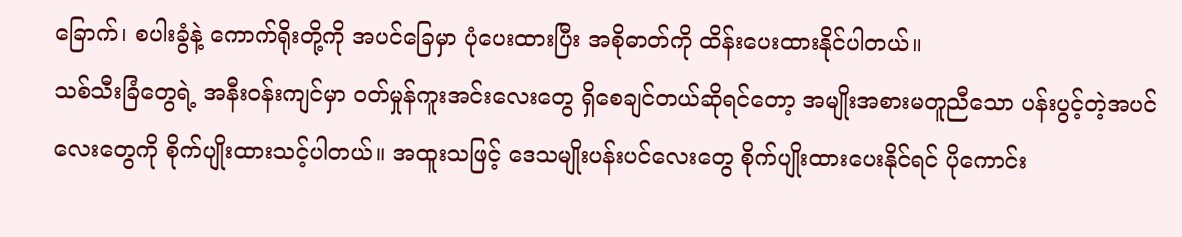ခြောက်၊ စပါးခွံနဲ့ ကောက်ရိုးတို့ကို အပင်ခြေမှာ ပုံပေးထားပြီး အစိုဓာတ်ကို ထိန်းပေးထားနိုင်ပါတယ်။
သစ်သီးခြံတွေရဲ့ အနီးဝန်းကျင်မှာ ဝတ်မှုန်ကူးအင်းလေးတွေ ရှိစေချင်တယ်ဆိုရင်တော့ အမျိုးအစားမတူညီသော ပန်းပွင့်တဲ့အပင်လေးတွေကို စိုက်ပျိုးထားသင့်ပါတယ်။ အထူးသဖြင့် ဒေသမျိုးပန်းပင်လေးတွေ စိုက်ပျိုးထားပေးနိုင်ရင် ပိုကောင်း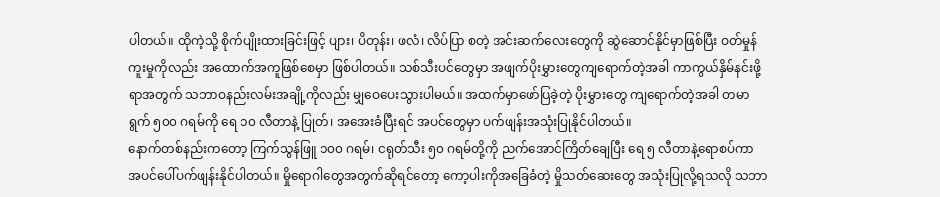ပါတယ်။ ထိုကဲ့သို့ စိုက်ပျိုးထားခြင်းဖြင့် ပျား၊ ပိတုန်း၊ ဖလံ၊ လိပ်ပြာ စတဲ့ အင်းဆက်လေးတွေကို ဆွဲဆောင်နိုင်မှာဖြစ်ပြီး ဝတ်မှုန်ကူးမှုကိုလည်း အထောက်အကူဖြစ်စေမှာ ဖြစ်ပါတယ်။ သစ်သီးပင်တွေမှာ အဖျက်ပိုးမွှားတွေကျရောက်တဲ့အခါ ကာကွယ်နှိမ်နင်းဖို့ရာအတွက် သဘာဝနည်းလမ်းအချို့ကိုလည်း မျှဝေပေးသွားပါမယ်။ အထက်မှာဖော်ပြခဲ့တဲ့ ပိုးမွှားတွေ ကျရောက်တဲ့အခါ တမာရွက် ၅၀၀ ဂရမ်ကို ရေ ၁၀ လီတာနဲ့ ပြုတ်၊ အအေးခံပြီးရင် အပင်တွေမှာ ပက်ဖျန်းအသုံးပြုနိုင်ပါတယ်။
နောက်တစ်နည်းကတော့ ကြက်သွန်ဖြူ ၁၀၀ ဂရမ်၊ ငရုတ်သီး ၅၀ ဂရမ်တို့ကို ညက်အောင်ကြိတ်ချေပြီး ရေ ၅ လီတာနဲ့ရောစပ်ကာ အပင်ပေါ်ပက်ဖျန်းနိုင်ပါတယ်။ မှိုရောဂါတွေအတွက်ဆိုရင်တော့ ကော့ပါးကိုအခြေခံတဲ့ မှိုသတ်ဆေးတွေ အသုံးပြုလို့ရသလို သဘာ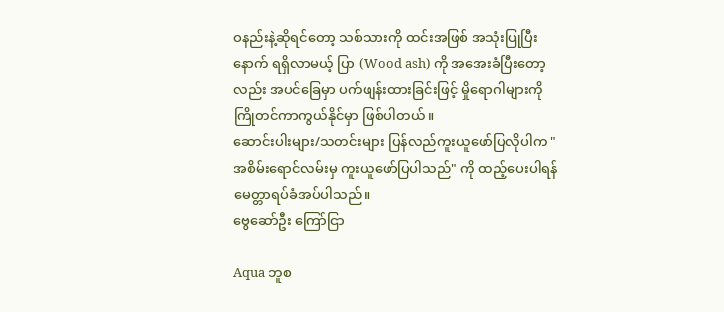ဝနည်းနဲ့ဆိုရင်တော့ သစ်သားကို ထင်းအဖြစ် အသုံးပြုပြီးနောက် ရရှိလာမယ့် ပြာ (Wood ash) ကို အအေးခံပြီးတော့လည်း အပင်ခြေမှာ ပက်ဖျန်းထားခြင်းဖြင့် မှိုရောဂါများကို ကြိုတင်ကာကွယ်နိုင်မှာ ဖြစ်ပါတယ်။
ဆောင်းပါးများ/သတင်းများ ပြန်လည်ကူးယူဖော်ပြလိုပါက "အစိမ်းရောင်လမ်းမှ ကူးယူဖော်ပြပါသည်" ကို ထည့်ပေးပါရန် မေတ္တာရပ်ခံအပ်ပါသည်။
ဗွေဆော်ဦး ကြော်ငြာ

Aqua ဘူစ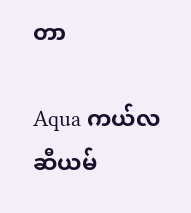တာ

Aqua ကယ်လဆီယမ်